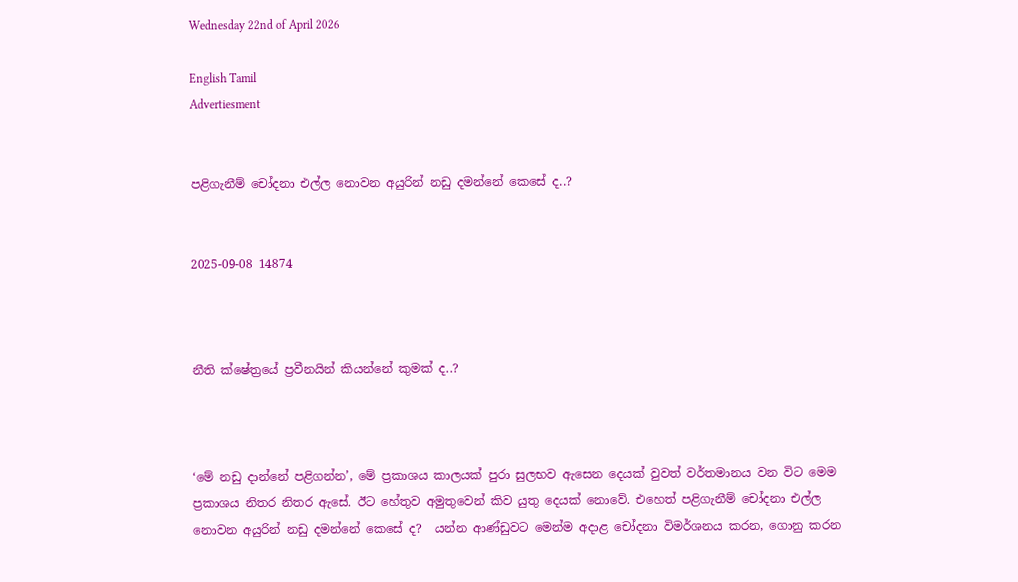Wednesday 22nd of April 2026

English Tamil
Advertiesment


පළිගැනීම් චෝදනා එල්ල නොවන අයුරින් නඩු දමන්නේ කෙසේ ද..?


2025-09-08 14874



නීති ක්ෂේත්‍රයේ ප්‍රවීනයින් කියන්නේ කුමක් ද..?



‘මේ නඩු දාන්නේ පළිගන්න’, මේ ප්‍රකාශය කාලයක් පුරා සුලභව ඇසෙන දෙයක් වුවත් වර්තමානය වන විට මෙම ප්‍රකාශය නිතර නිතර ඇසේ. ඊට හේතුව අමුතුවෙන් කිව යුතු දෙයක් නොවේ. එහෙත් පළිගැනීම් චෝදනා එල්ල නොවන අයුරින් නඩු දමන්නේ කෙසේ ද?  යන්න ආණ්ඩුවට මෙන්ම අදාළ චෝදනා විමර්ශනය කරන, ගොනු කරන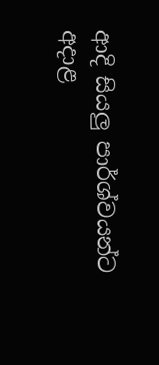ආදි සියලු පාර්ශ්වයන්ට අදාළ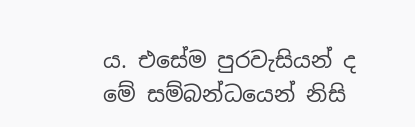ය. එසේම පුරවැසියන් ද මේ සම්බන්ධයෙන් නිසි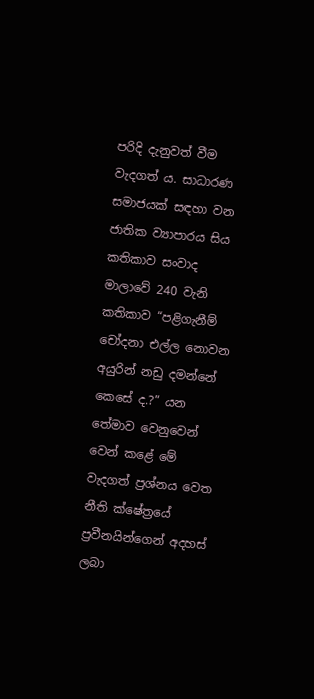පරිදි දැනුවත් වීම වැදගත් ය. සාධාරණ සමාජයක් සඳහා වන ජාතික ව්‍යාපාරය සිය කතිකාව සංවාද මාලාවේ 240 වැනි කතිකාව “පළිගැනීම් චෝදනා එල්ල නොවන අයුරින් නඩු දමන්නේ කෙසේ ද.?” යන තේමාව වෙනුවෙන් වෙන් කළේ මේ වැදගත් ප්‍රශ්නය වෙත නීති ක්ෂේත්‍රයේ ප්‍රවීනයින්ගෙන් අදහස් ලබා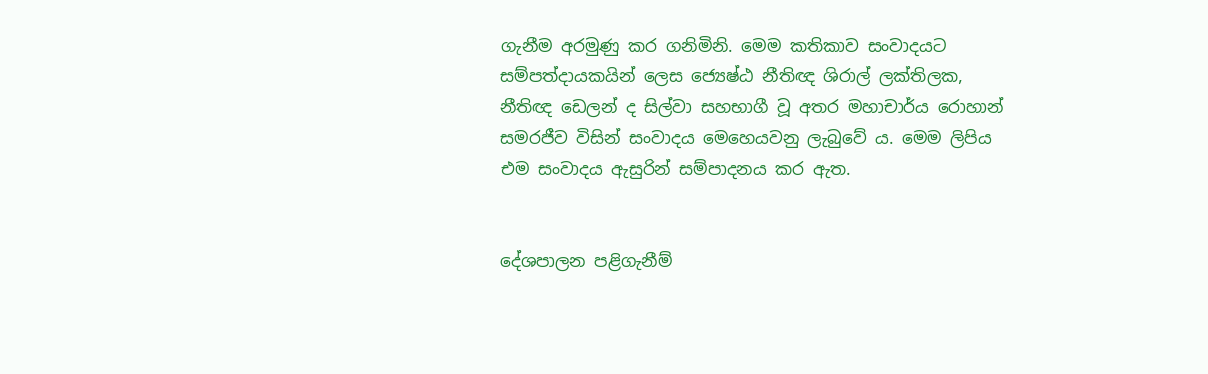ගැනීම අරමුණු කර ගනිමිනි. මෙම කතිකාව සංවාදයට සම්පත්දායකයින් ලෙස ජ්‍යෙෂ්ඨ නීතිඥ ශිරාල් ලක්තිලක, නීතිඥ ඩෙලන් ද සිල්වා සහභාගී වූ අතර මහාචාර්ය රොහාන් සමරජීව විසින් සංවාදය මෙහෙයවනු ලැබුවේ ය. මෙම ලිපිය එම සංවාදය ඇසුරින් සම්පාදනය කර ඇත.


දේශපාලන පළිගැනීම්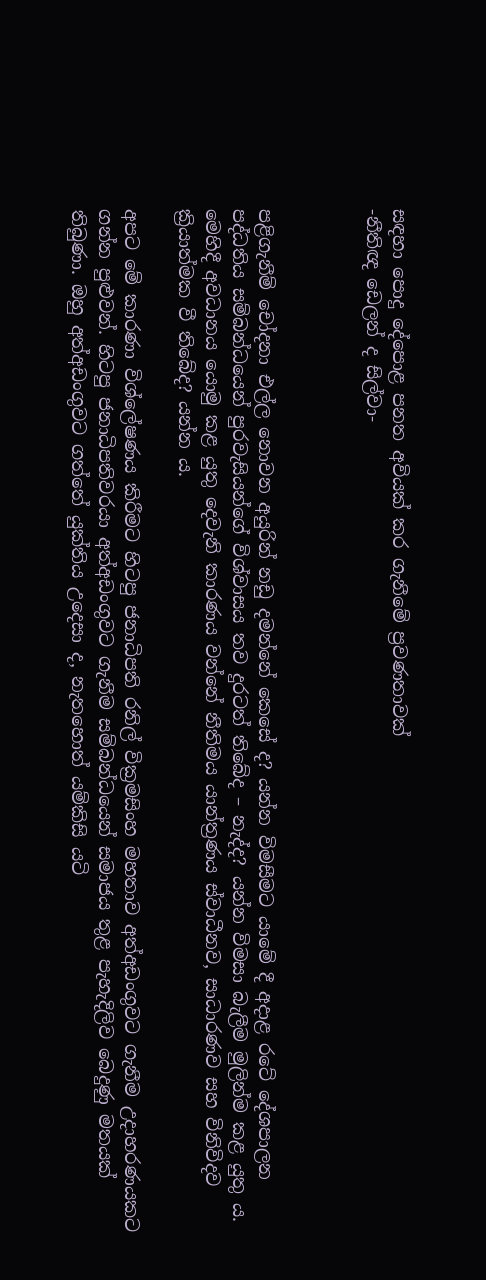සඳහා පොදු දේපොළ පනත අවියක් කර ගැනීමේ ප්‍රවණතාවක්
-නීතිඥ ඩෙලන් ද සිල්වා-



පළිගැනීම් චෝදනා එල්ල නොවන අයුරින් නඩු දමන්නේ කෙසේ ද? යන්න විමසීමට යාමේ දී අදාළ රටේ දේශපාලන පද්ධතිය සම්බන්ධයෙන් පුරවැසියන්ගේ විශ්වාසය තව දුරටත් තිබේද – නැද්ද? යන්න විමසා බැලීම මුලින්ම කළ යුතු ය. මෙහිදී අවධානය යොමු කළ යුතු දෙවැනි කාරණය වන්නේ නීතිමය යාන්ත්‍රණය ස්වාධීනව, සාධාරණව සහ විනිවිදව ක්‍රියාත්මක වී තිබේද? යන්න ය.

අපට මේ කාරණා විශ්ලේෂණය කිරීමට හිටපු ජනාධිපති රනිල් වික්‍රමසිංහ මහතාව අත්අඩංගුවට ගැනීම උදාහරණයකට ගන්න පුළුවන්. හිටපු ජනාධිපතිවරයා අත්අඩංගුවට ගැනීම සම්බන්ධයෙන් සමාජය තුළ පැහැදිලිව බෙදුණු මතයක් තිබුණා. ඔහු අත්අඩංගුවට ගත්තේ යුක්තිය උදෙසා ද, නැතහොත් යම්කිසි යටි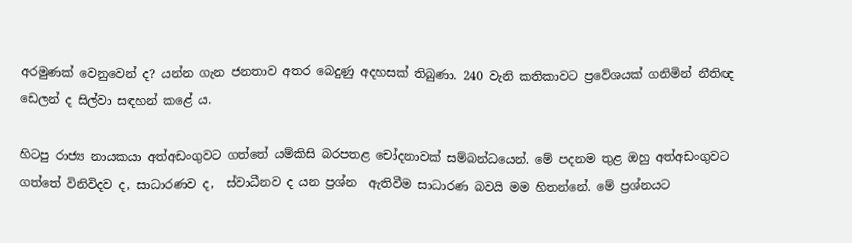අරමුණක් වෙනුවෙන් ද? යන්න ගැන ජනතාව අතර බෙදුණු අදහසක් තිබුණා. 240 වැනි කතිකාවට ප්‍රවේශයක් ගනිමින් නීතිඥ ඩෙලන් ද සිල්වා සඳහන් කළේ ය.

හිටපු රාජ්‍ය නායකයා අත්අඩංගුවට ගත්තේ යම්කිසි බරපතළ චෝදනාවක් සම්බන්ධයෙන්. මේ පදනම තුළ ඔහු අත්අඩංගුවට ගත්තේ විනිවිදව ද, සාධාරණව ද,  ස්වාධීනව ද යන ප්‍රශ්න  ඇතිවීම සාධාරණ බවයි මම හිතන්නේ. මේ ප්‍රශ්නයට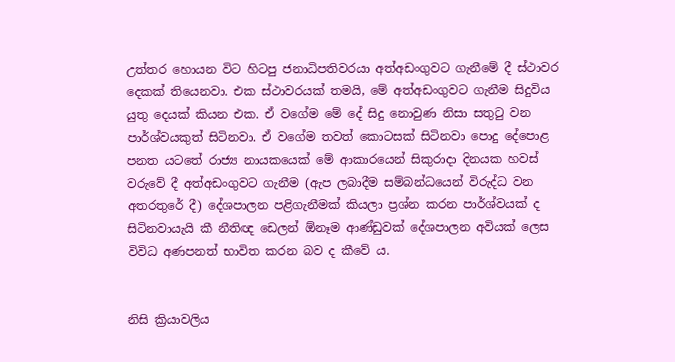උත්තර හොයන විට හිටපු ජනාධිපතිවරයා අත්අඩංගුවට ගැනීමේ දී ස්ථාවර දෙකක් තියෙනවා. එක ස්ථාවරයක් තමයි, මේ අත්අඩංගුවට ගැනීම සිදුවිය යුතු දෙයක් කියන එක. ඒ වගේම මේ දේ සිදු නොවුණ නිසා සතුටු වන පාර්ශ්වයකුත් සිටිනවා. ඒ වගේම තවත් කොටසක් සිටිනවා පොදු දේපොළ පනත යටතේ රාජ්‍ය නායකයෙක් මේ ආකාරයෙන් සිකුරාදා දිනයක හවස් වරුවේ දී අත්අඩංගුවට ගැනීම (ඇප ලබාදීම සම්බන්ධයෙන් විරුද්ධ වන අතරතුරේ දී) දේශපාලන පළිගැනීමක් කියලා ප්‍රශ්න කරන පාර්ශ්වයක් ද සිටිනවායැයි කී නීතිඥ ඩෙලන් ඕනෑම ආණ්ඩුවක් දේශපාලන අවියක් ලෙස විවිධ අණපනත් භාවිත කරන බව ද කීවේ ය.


නිසි ක්‍රියාවලිය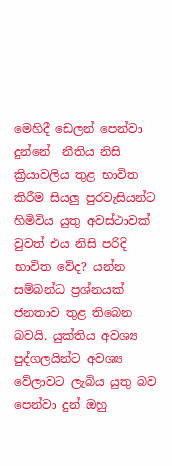මෙහිදී ඩෙලන් පෙන්වා දුන්නේ  නීතිය නිසි ක්‍රියාවලිය තුළ භාවිත කිරීම සියලු පුරවැසියන්ට හිමිවිය යුතු අවස්ථාවක් වුවත් එය නිසි පරිදි භාවිත වේද? යන්න සම්බන්ධ ප්‍රශ්නයක් ජනතාව තුළ තිබෙන බවයි. යුක්තිය අවශ්‍ය පුද්ගලයින්ට අවශ්‍ය වේලාවට ලැබිය යුතු බව පෙන්වා දුන් ඔහු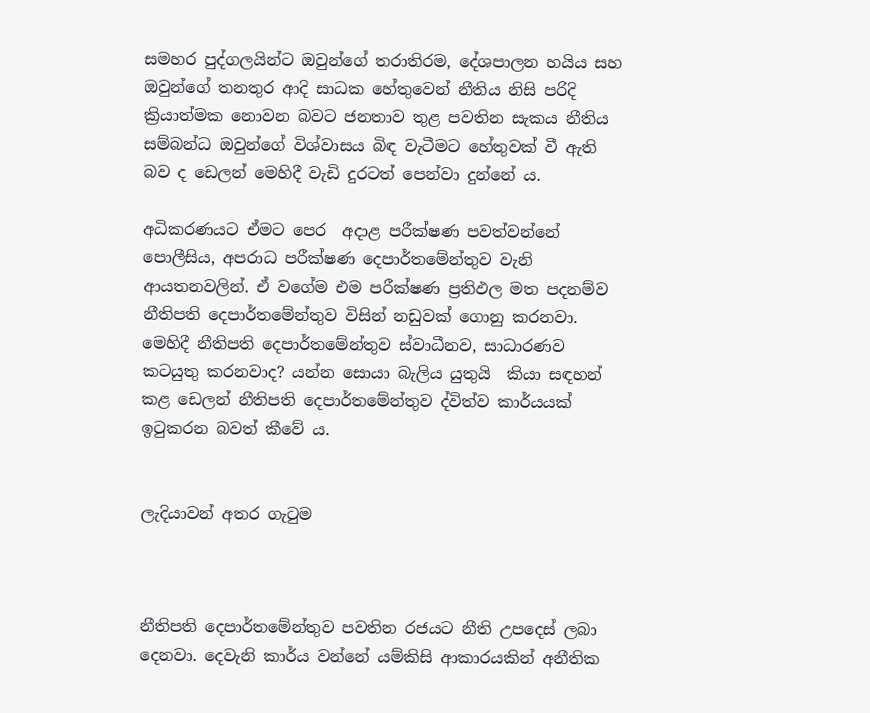සමහර පුද්ගලයින්ට ඔවුන්ගේ තරාතිරම, දේශපාලන හයිය සහ ඔවුන්ගේ තනතුර ආදි සාධක හේතුවෙන් නීතිය නිසි පරිදි ක්‍රියාත්මක නොවන බවට ජනතාව තුළ පවතින සැකය නීතිය සම්බන්ධ ඔවුන්ගේ විශ්වාසය බිඳ වැටීමට හේතුවක් වී ඇති බව ද ඩෙලන් මෙහිදී වැඩි දුරටත් පෙන්වා දුන්නේ ය.

අධිකරණයට ඒමට පෙර  අදාළ පරීක්ෂණ පවත්වන්නේ පොලීසිය, අපරාධ පරීක්ෂණ දෙපාර්තමේන්තුව වැනි ආයතනවලින්. ඒ වගේම එම පරීක්ෂණ ප්‍රතිඵල මත පදනම්ව නීතිපති දෙපාර්තමේන්තුව විසින් නඩුවක් ගොනු කරනවා. මෙහිදී නීතිපති දෙපාර්තමේන්තුව ස්වාධීනව, සාධාරණව කටයුතු කරනවාද? යන්න සොයා බැලිය යුතුයි  කියා සඳහන් කළ ඩෙලන් නීතිපති දෙපාර්තමේන්තුව ද්විත්ව කාර්යයක් ඉටුකරන බවත් කීවේ ය.


ලැදියාවන් අතර ගැටුම



නීතිපති දෙපාර්තමේන්තුව පවතින රජයට නීති උපදෙස් ලබා දෙනවා. දෙවැනි කාර්ය වන්නේ යම්කිසි ආකාරයකින් අනීතික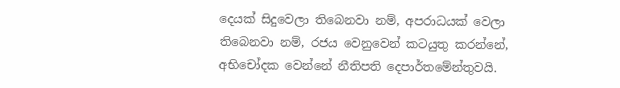දෙයක් සිදුවෙලා තිබෙනවා නම්, අපරාධයක් වෙලා තිබෙනවා නම්, රජය වෙනුවෙන් කටයුතු කරන්නේ, අභිචෝදක වෙන්නේ නීතිපති දෙපාර්තමේන්තුවයි.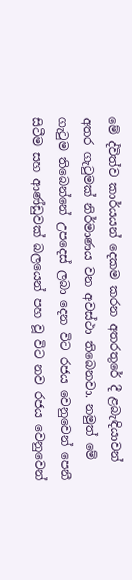මේ ද්විත්ව කාර්යයන් දෙකම කරන අතරතුරේ දී ළබැඳියාවන් අතර ගැටුමක් නිර්මාණය වන අවස්ථා තිබෙනවා. නමුත් මේ ගැටුම තිබෙන්නේ උපදෙස් ලබා දෙන විට රජය වෙනුවෙන් පෙනී සිටීම සහ ආණ්ඩුවක් බලයෙන් පහ වූ විට නව රජය වෙනුවෙන්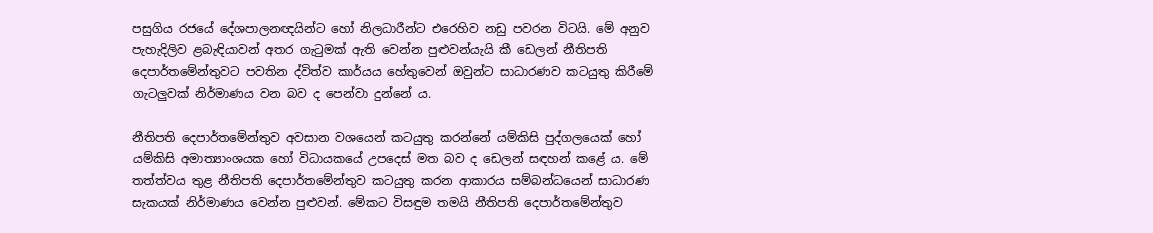පසුගිය රජයේ දේශපාලනඥයින්ට හෝ නිලධාරීන්ට එරෙහිව නඩු පවරන විටයි. මේ අනුව පැහැදිලිව ළබැඳියාවන් අතර ගැටුමක් ඇති වෙන්න පුළුවන්යැයි කී ඩෙලන් නීතිපති දෙපාර්තමේන්තුවට පවතින ද්විත්ව කාර්යය හේතුවෙන් ඔවුන්ට සාධාරණව කටයුතු කිරීමේ ගැටලුවක් නිර්මාණය වන බව ද පෙන්වා දුන්නේ ය.

නීතිපති දෙපාර්තමේන්තුව අවසාන වශයෙන් කටයුතු කරන්නේ යම්කිසි පුද්ගලයෙක් හෝ යම්කිසි අමාත්‍යාංශයක හෝ විධායකයේ උපදෙස් මත බව ද ඩෙලන් සඳහන් කළේ ය. මේ තත්ත්වය තුළ නීතිපති දෙපාර්තමේන්තුව කටයුතු කරන ආකාරය සම්බන්ධයෙන් සාධාරණ සැකයක් නිර්මාණය වෙන්න පුළුවන්. මේකට විසඳුම තමයි නීතිපති දෙපාර්තමේන්තුව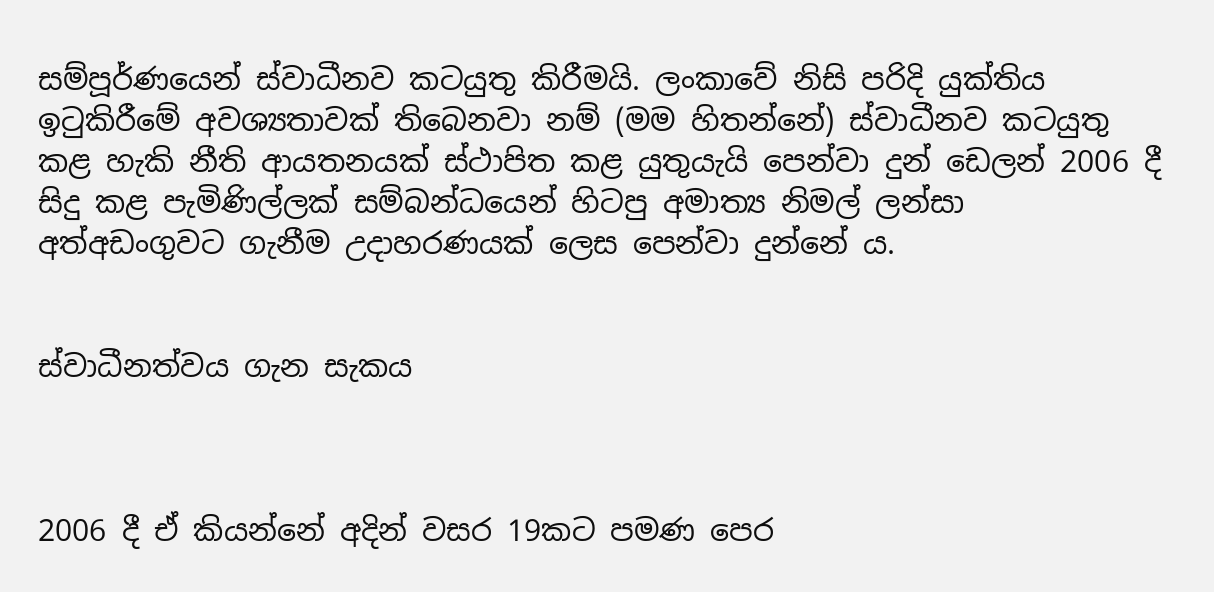සම්පූර්ණයෙන් ස්වාධීනව කටයුතු කිරීමයි. ලංකාවේ නිසි පරිදි යුක්තිය ඉටුකිරීමේ අවශ්‍යතාවක් තිබෙනවා නම් (මම හිතන්නේ) ස්වාධීනව කටයුතු කළ හැකි නීති ආයතනයක් ස්ථාපිත කළ යුතුයැයි පෙන්වා දුන් ඩෙලන් 2006 දී සිදු කළ පැමිණිල්ලක් සම්බන්ධයෙන් හිටපු අමාත්‍ය නිමල් ලන්සා අත්අඩංගුවට ගැනීම උදාහරණයක් ලෙස පෙන්වා දුන්නේ ය.


ස්වාධීනත්වය ගැන සැකය



2006 දී ඒ කියන්නේ අදින් වසර 19කට පමණ පෙර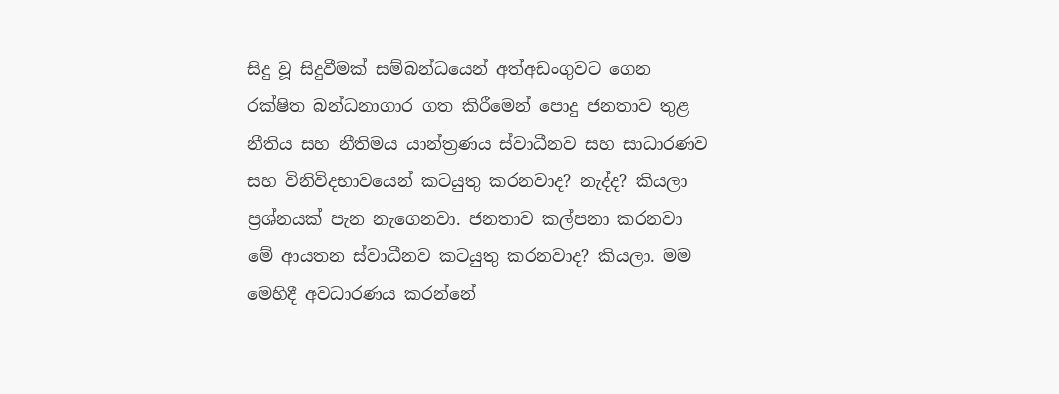සිදු වූ සිදුවීමක් සම්බන්ධයෙන් අත්අඩංගුවට ගෙන රක්ෂිත බන්ධනාගාර ගත කිරීමෙන් පොදු ජනතාව තුළ නීතිය සහ නීතිමය යාන්ත්‍රණය ස්වාධීනව සහ සාධාරණව සහ විනිවිදභාවයෙන් කටයුතු කරනවාද? නැද්ද? කියලා ප්‍රශ්නයක් පැන නැගෙනවා. ජනතාව කල්පනා කරනවා මේ ආයතන ස්වාධීනව කටයුතු කරනවාද? කියලා. මම මෙහිදී අවධාරණය කරන්නේ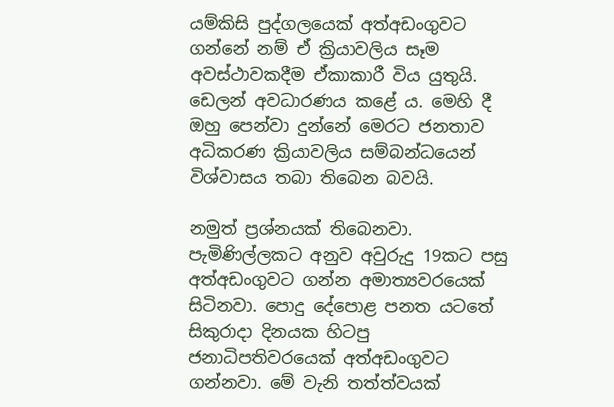යම්කිසි පුද්ගලයෙක් අත්අඩංගුවට ගන්නේ නම් ඒ ක්‍රියාවලිය සෑම අවස්ථාවකදීම ඒකාකාරී විය යුතුයි. ඩෙලන් අවධාරණය කළේ ය. මෙහි දී ඔහු පෙන්වා දුන්නේ මෙරට ජනතාව අධිකරණ ක්‍රියාවලිය සම්බන්ධයෙන් විශ්වාසය තබා තිබෙන බවයි.

නමුත් ප්‍රශ්නයක් තිබෙනවා. පැමිණිල්ලකට අනුව අවුරුදු 19කට පසු අත්අඩංගුවට ගන්න අමාත්‍යවරයෙක් සිටිනවා. පොදු දේපොළ පනත යටතේ සිකුරාදා දිනයක හිටපු ජනාධිපතිවරයෙක් අත්අඩංගුවට ගන්නවා. මේ වැනි තත්ත්වයක්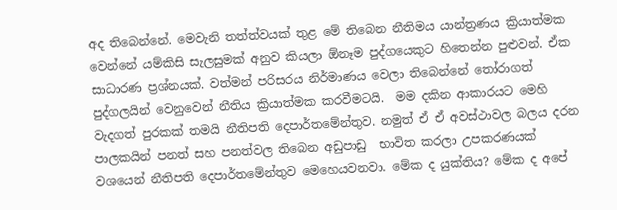අද තිබෙන්නේ. මෙවැනි තත්ත්වයක් තුළ මේ තිබෙන නීතිමය යාන්ත්‍රණය ක්‍රියාත්මක වෙන්නේ යම්කිසි සැලසුමක් අනුව කියලා ඕනෑම පුද්ගයෙකුට හිතෙන්න පුළුවන්. ඒක සාධාරණ ප්‍රශ්නයක්. වත්මන් පරිසරය නිර්මාණය වෙලා තිබෙන්නේ තෝරාගත් පුද්ගලයින් වෙනුවෙන් නීතිය ක්‍රියාත්මක කරවීමටයි.  මම දකින ආකාරයට මෙහි වැදගත් පුරකක් තමයි නීතිපති දෙපාර්තමේන්තුව. නමුත් ඒ ඒ අවස්ථාවල බලය දරන පාලකයින් පනත් සහ පනත්වල තිබෙන අඩුපාඩු  භාවිත කරලා උපකරණයක් වශයෙන් නීතිපති දෙපාර්තමේන්තුව මෙහෙයවනවා. මේක ද යුක්තිය? මේක ද අපේ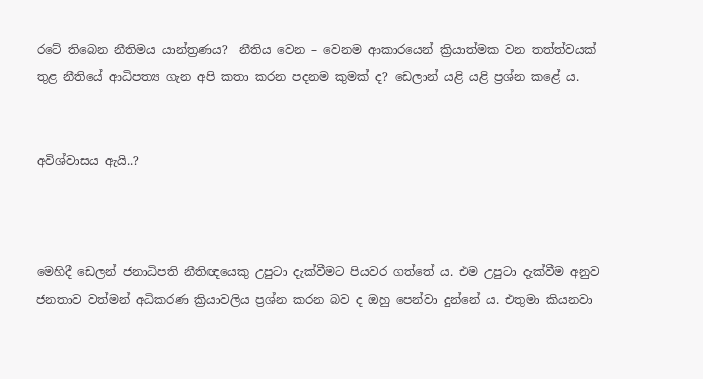රටේ තිබෙන නීතිමය යාන්ත්‍රණය?  නීතිය වෙන – වෙනම ආකාරයෙන් ක්‍රියාත්මක වන තත්ත්වයක් තුළ නීතියේ ආධිපත්‍ය ගැන අපි කතා කරන පදනම කුමක් ද? ඩෙලාන් යළි යළි ප්‍රශ්න කළේ ය.


අවිශ්වාසය ඇයි..?



මෙහිදී ඩෙලන් ජනාධිපති නීතිඥයෙකු උපුටා දැක්වීමට පියවර ගත්තේ ය. එම උපුටා දැක්වීම අනුව ජනතාව වත්මන් අධිකරණ ක්‍රියාවලිය ප්‍රශ්න කරන බව ද ඔහු පෙන්වා දුන්නේ ය. එතුමා කියනවා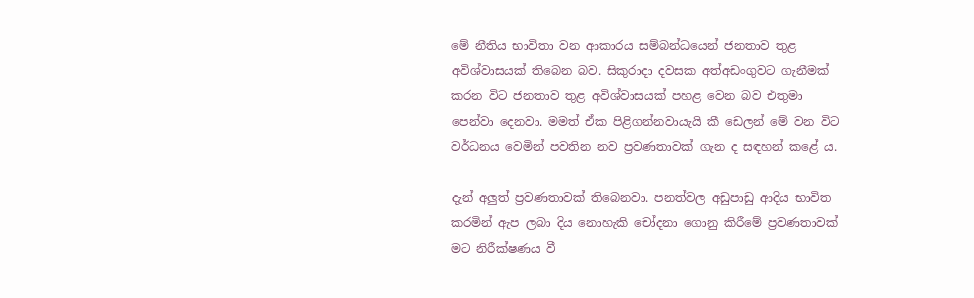මේ නීතිය භාවිතා වන ආකාරය සම්බන්ධයෙන් ජනතාව තුළ අවිශ්වාසයක් තිබෙන බව. සිකුරාදා දවසක අත්අඩංගුවට ගැනීමක් කරන විට ජනතාව තුළ අවිශ්වාසයක් පහළ වෙන බව එතුමා පෙන්වා දෙනවා. මමත් ඒක පිළිගන්නවායැයි කී ඩෙලන් මේ වන විට වර්ධනය වෙමින් පවතින නව ප්‍රවණතාවක් ගැන ද සඳහන් කළේ ය.

දැන් අලුත් ප්‍රවණතාවක් තිබෙනවා. පනත්වල අඩුපාඩු ආදිය භාවිත කරමින් ඇප ලබා දිය නොහැකි චෝදනා ගොනු කිරීමේ ප්‍රවණතාවක් මට නිරීක්ෂණය වී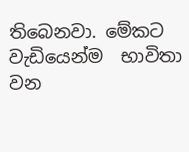තිබෙනවා. මේකට වැඩියෙන්ම  භාවිතා වන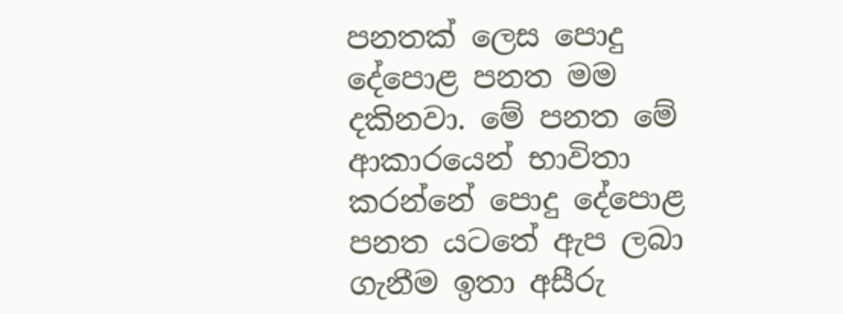පනතක් ලෙස පොදු දේපොළ පනත මම දකිනවා. මේ පනත මේ ආකාරයෙන් භාවිතා කරන්නේ පොදු දේපොළ පනත යටතේ ඇප ලබා ගැනීම ඉතා අසීරු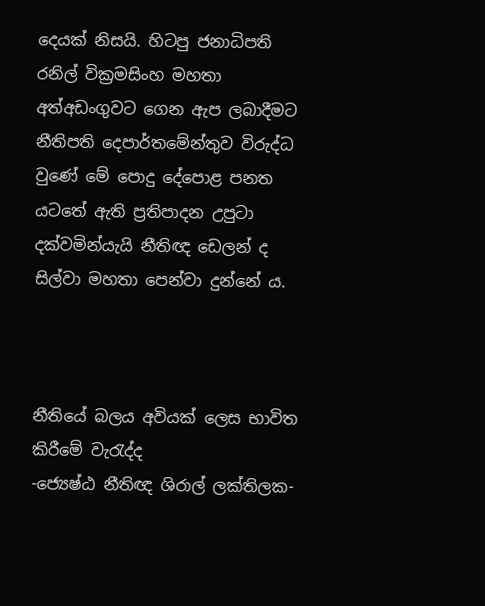දෙයක් නිසයි. හිටපු ජනාධිපති රනිල් වික්‍රමසිංහ මහතා අත්අඩංගුවට ගෙන ඇප ලබාදීමට නීතිපති දෙපාර්තමේන්තුව විරුද්ධ වුණේ මේ පොදු දේපොළ පනත යටතේ ඇති ප්‍රතිපාදන උපුටා දක්වමින්යැයි නීතිඥ ඩෙලන් ද සිල්වා මහතා පෙන්වා දුන්නේ ය.



නීතියේ බලය අවියක් ලෙස භාවිත කිරීමේ වැරැද්ද
-ජ්‍යෙෂ්ඨ නීතිඥ ශිරාල් ලක්තිලක-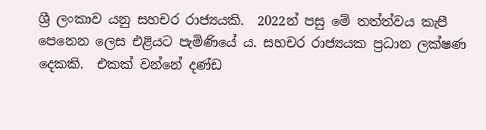ශ්‍රී ලංකාව යනු සහචර රාජ්‍යයකි.  2022න් පසු මේ තත්ත්වය කැපී පෙනෙන ලෙස එළියට පැමිණියේ ය. සහචර රාජ්‍යයක ප්‍රධාන ලක්ෂණ දෙකකි.  එකක් වන්නේ දණ්ඩ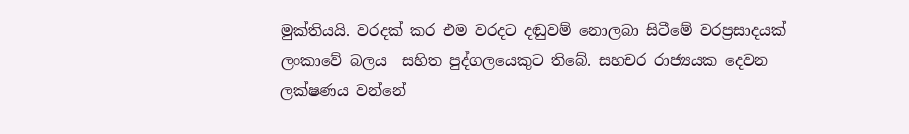මුක්තියයි. වරදක් කර එම වරදට දඬුවම් නොලබා සිටීමේ වරප්‍රසාදයක් ලංකාවේ බලය  සහිත පුද්ගලයෙකුට තිබේ. සහචර රාජ්‍යයක දෙවන ලක්ෂණය වන්නේ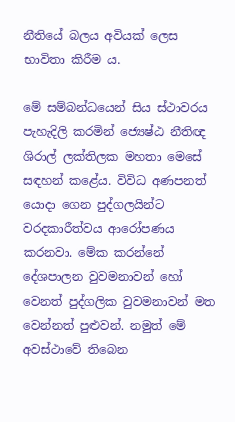නීතියේ බලය අවියක් ලෙස භාවිතා කිරීම ය.

මේ සම්බන්ධයෙන් සිය ස්ථාවරය පැහැදිලි කරමින් ජ්‍යෙෂ්ඨ නීතිඥ ශිරාල් ලක්තිලක මහතා මෙසේ සඳහන් කළේය. විවිධ අණපනත් යොදා ගෙන පුද්ගලයින්ට වරදකාරීත්වය ආරෝපණය කරනවා. මේක කරන්නේ දේශපාලන වුවමනාවන් හෝ වෙනත් පුද්ගලික වුවමනාවන් මත වෙන්නත් පුළුවන්. නමුත් මේ අවස්ථාවේ තිබෙන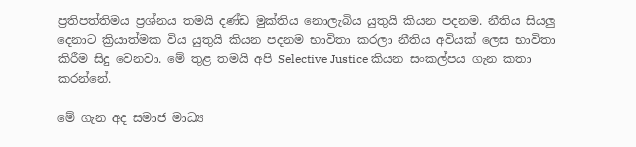ප්‍රතිපත්තිමය ප්‍රශ්නය තමයි දණ්ඩ මුක්තිය නොලැබිය යුතුයි කියන පදනම. නීතිය සියලු දෙනාට ක්‍රියාත්මක විය යුතුයි කියන පදනම භාවිතා කරලා නීතිය අවියක් ලෙස භාවිතා කිරීම සිදු වෙනවා. මේ තුළ තමයි අපි Selective Justice කියන සංකල්පය ගැන කතා කරන්නේ.

මේ ගැන අද සමාජ මාධ්‍ය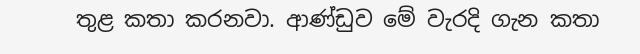තුළ කතා කරනවා. ආණ්ඩුව මේ වැරදි ගැන කතා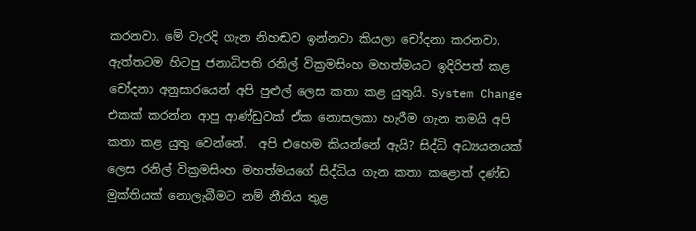කරනවා. මේ වැරදි ගැන නිහඬව ඉන්නවා කියලා චෝදනා කරනවා. ඇත්තටම හිටපු ජනාධිපති රනිල් වික්‍රමසිංහ මහත්මයට ඉදිරිපත් කළ චෝදනා අනුසාරයෙන් අපි පුළුල් ලෙස කතා කළ යුතුයි. System Change එකක් කරන්න ආපු ආණ්ඩුවක් ඒක නොසලකා හැරීම ගැන තමයි අපි කතා කළ යුතු වෙන්නේ.  අපි එහෙම කියන්නේ ඇයි? සිද්ධි අධ්‍යයනයක් ලෙස රනිල් වික්‍රමසිංහ මහත්මයගේ සිද්ධිය ගැන කතා කළොත් දණ්ඩ මුක්තියක් නොලැබීමට නම් නීතිය තුළ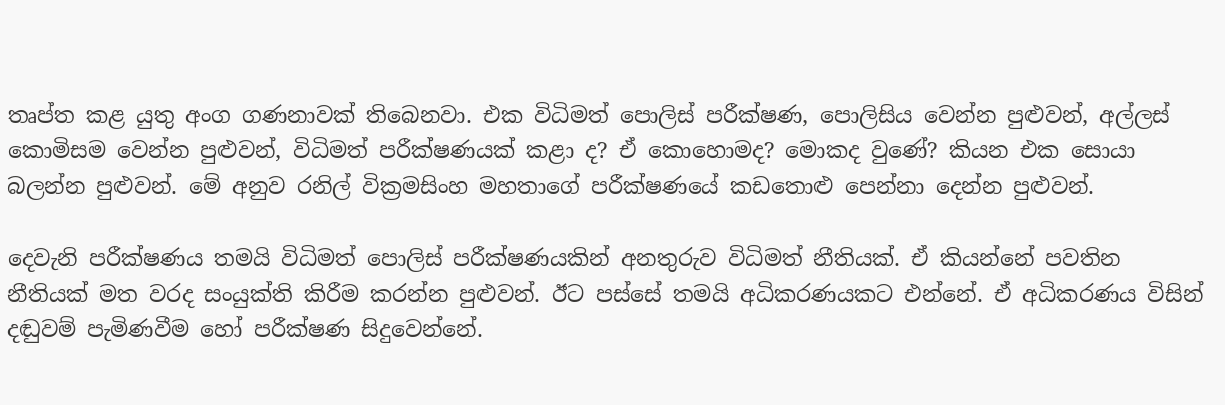තෘප්ත කළ යුතු අංග ගණනාවක් තිබෙනවා. එක විධිමත් පොලිස් පරීක්ෂණ, පොලිසිය වෙන්න පුළුවන්, අල්ලස් කොමිසම වෙන්න පුළුවන්, විධිමත් පරීක්ෂණයක් කළා ද? ඒ කොහොමද? මොකද වුණේ? කියන එක සොයා බලන්න පුළුවන්. මේ අනුව රනිල් වික්‍රමසිංහ මහතාගේ පරීක්ෂණයේ කඩතොළු පෙන්නා දෙන්න පුළුවන්.

දෙවැනි පරීක්ෂණය තමයි විධිමත් පොලිස් පරීක්ෂණයකින් අනතුරුව විධිමත් නීතියක්. ඒ කියන්නේ පවතින නීතියක් මත වරද සංයුක්ති කිරීම කරන්න පුළුවන්. ඊට පස්සේ තමයි අධිකරණයකට එන්නේ. ඒ අධිකරණය විසින් දඬුවම් පැමිණවීම හෝ පරීක්ෂණ සිදුවෙන්නේ.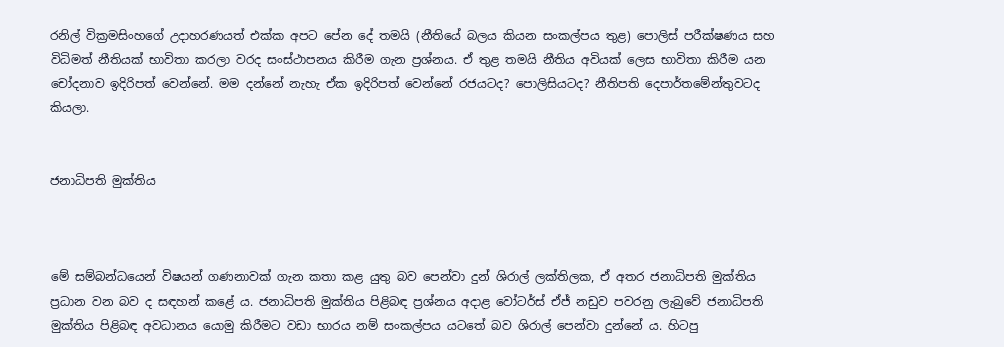රනිල් වික්‍රමසිංහගේ උදාහරණයත් එක්ක අපට පේන දේ තමයි (නීතියේ බලය කියන සංකල්පය තුළ) පොලිස් පරීක්ෂණය සහ විධිමත් නීතියක් භාවිතා කරලා වරද සංස්ථාපනය කිරීම ගැන ප්‍රශ්නය. ඒ තුළ තමයි නීතිය අවියක් ලෙස භාවිතා කිරීම යන චෝදනාව ඉදිරිපත් වෙන්නේ. මම දන්නේ නැහැ ඒක ඉදිරිපත් වෙන්නේ රජයටද? පොලිසියටද? නීතිපති දෙපාර්තමේන්තුවටද කියලා.


ජනාධිපති මුක්තිය



මේ සම්බන්ධයෙන් විෂයන් ගණනාවක් ගැන කතා කළ යුතු බව පෙන්වා දුන් ශිරාල් ලක්තිලක, ඒ අතර ජනාධිපති මුක්තිය ප්‍රධාන වන බව ද සඳහන් කළේ ය. ජනාධිපති මුක්තිය පිළිබඳ ප්‍රශ්නය අදාළ වෝටර්ස් ඒජ් නඩුව පවරනු ලැබුවේ ජනාධිපති මුක්තිය පිළිබඳ අවධානය යොමු කිරීමට වඩා භාරය නම් සංකල්පය යටතේ බව ශිරාල් පෙන්වා දුන්නේ ය. හිටපු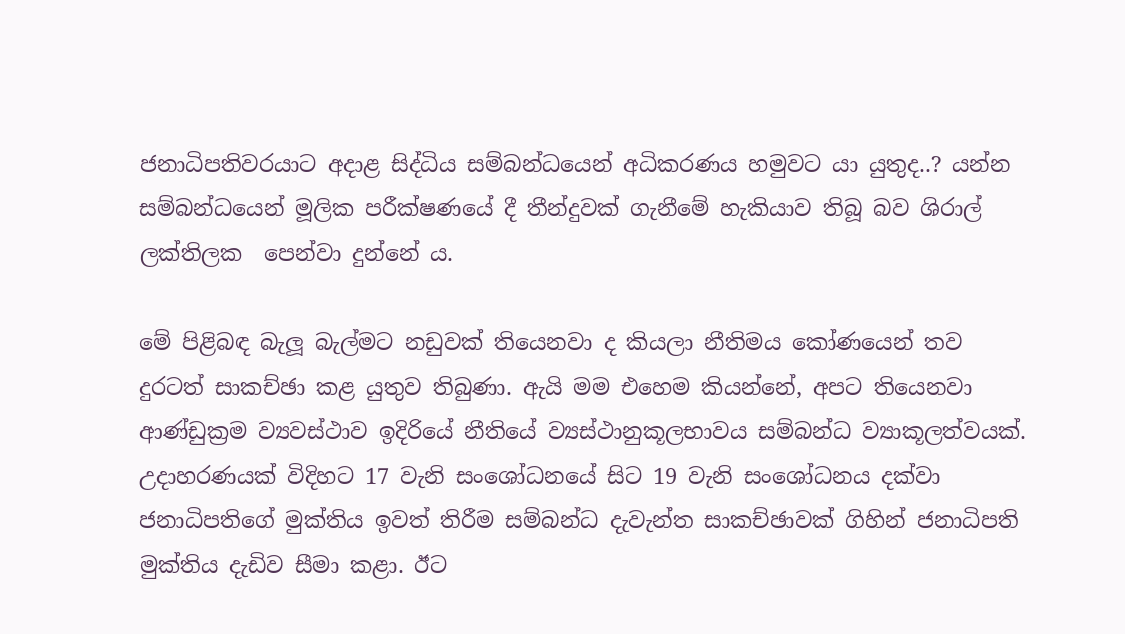ජනාධිපතිවරයාට අදාළ සිද්ධිය සම්බන්ධයෙන් අධිකරණය හමුවට යා යුතුද..? යන්න සම්බන්ධයෙන් මූලික පරීක්ෂණයේ දී තීන්දුවක් ගැනීමේ හැකියාව තිබූ බව ශිරාල් ලක්තිලක  පෙන්වා දුන්නේ ය.

මේ පිළිබඳ බැලූ බැල්මට නඩුවක් තියෙනවා ද කියලා නීතිමය කෝණයෙන් තව දුරටත් සාකච්ඡා කළ යුතුව තිබුණා. ඇයි මම එහෙම කියන්නේ, අපට තියෙනවා ආණ්ඩුක්‍රම ව්‍යවස්ථාව ඉදිරියේ නීතියේ ව්‍යස්ථානුකූලභාවය සම්බන්ධ ව්‍යාකූලත්වයක්. උදාහරණයක් විදිහට 17 වැනි සංශෝධනයේ සිට 19 වැනි සංශෝධනය දක්වා ජනාධිපතිගේ මුක්තිය ඉවත් තිරීම සම්බන්ධ දැවැන්ත සාකච්ඡාවක් ගිහින් ජනාධිපති මුක්තිය දැඩිව සීමා කළා. ඊට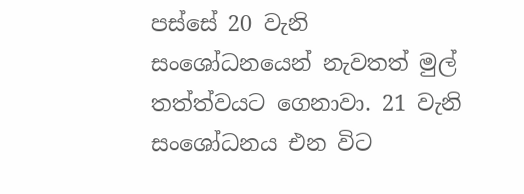පස්සේ 20 වැනි සංශෝධනයෙන් නැවතත් මුල් තත්ත්වයට ගෙනාවා. 21 වැනි සංශෝධනය එන විට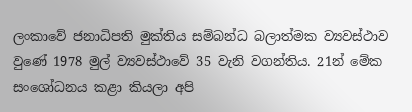ලංකාවේ ජනාධිපති මුක්තිය සම්බන්ධ බලාත්මක ව්‍යවස්ථාව වුණේ 1978 මුල් ව්‍යවස්ථාවේ 35 වැනි වගන්තිය. 21න් මේක සංශෝධනය කළා කියලා අපි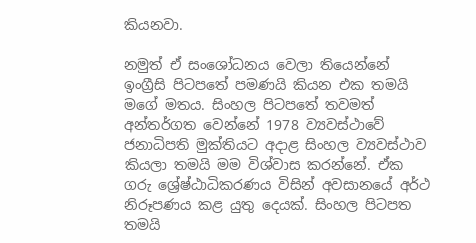කියනවා.

නමුත් ඒ සංශෝධනය වෙලා තියෙන්නේ ඉංග්‍රීසි පිටපතේ පමණයි කියන එක තමයි මගේ මතය. සිංහල පිටපතේ තවමත් අන්තර්ගත වෙන්නේ 1978 ව්‍යවස්ථාවේ ජනාධිපති මුක්තියට අදාළ සිංහල ව්‍යවස්ථාව කියලා තමයි මම විශ්වාස කරන්නේ. ඒක ගරු ශ්‍රේෂ්ඨාධිකරණය විසින් අවසානයේ අර්ථ නිරූපණය කළ යුතු දෙයක්. සිංහල පිටපත තමයි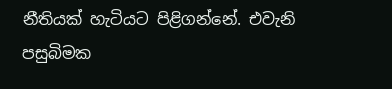නීතියක් හැටියට පිළිගන්නේ. එවැනි පසුබිමක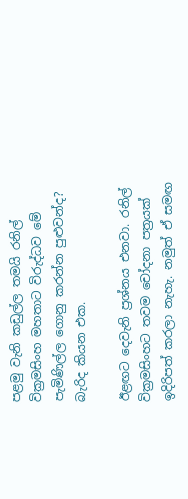පළමු වැනි කඩුල්ල තමයි රනිල් වික්‍රමසිංහ මහතාට විරුද්ධව මේ පැමිණිල්ල ගොනු කරන්න පුළුවන්ද?  බැරිද කියන එක.

ඊළඟට දෙවැනි ප්‍රශ්නය එනවා. රනිල් වික්‍රමසිංහට තවම චෝදනා පත්‍රයක් ඉදිරිපත් කරලා නැහැ. නමුත් ඒ සමඟ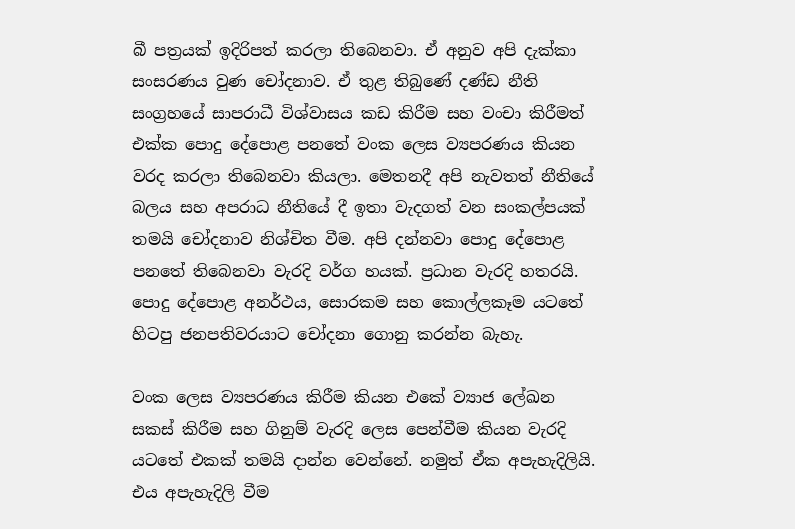බී පත්‍රයක් ඉදිරිපත් කරලා තිබෙනවා. ඒ අනුව අපි දැක්කා සංසරණය වුණ චෝදනාව. ඒ තුළ තිබුණේ දණ්ඩ නීති සංග්‍රහයේ සාපරාධී විශ්වාසය කඩ කිරීම සහ වංචා කිරීමත් එක්ක පොදු දේපොළ පනතේ වංක ලෙස ව්‍යපරණය කියන වරද කරලා තිබෙනවා කියලා. මෙතනදී අපි නැවතත් නීතියේ බලය සහ අපරාධ නීතියේ දී ඉතා වැදගත් වන සංකල්පයක් තමයි චෝදනාව නිශ්චිත වීම. අපි දන්නවා පොදු දේපොළ පනතේ තිබෙනවා වැරදි වර්ග හයක්. ප්‍රධාන වැරදි හතරයි. පොදු දේපොළ අනර්ථය, සොරකම සහ කොල්ලකෑම යටතේ හිටපු ජනපතිවරයාට චෝදනා ගොනු කරන්න බැහැ.

වංක ලෙස ව්‍යපරණය කිරීම කියන එකේ ව්‍යාජ ලේඛන සකස් කිරීම සහ ගිනුම් වැරදි ලෙස පෙන්වීම කියන වැරදි යටතේ එකක් තමයි දාන්න වෙන්නේ. නමුත් ඒක අපැහැදිලියි. එය අපැහැදිලි වීම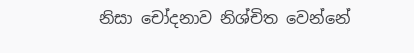නිසා චෝදනාව නිශ්චිත වෙන්නේ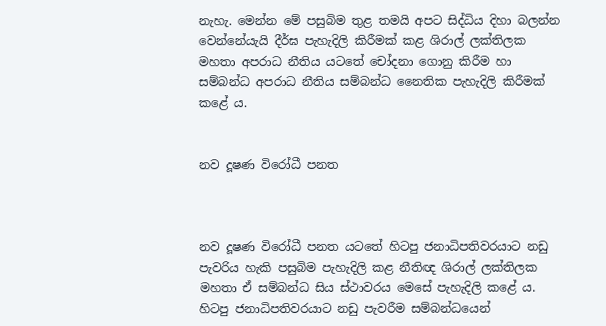නැහැ. මෙන්න මේ පසුබිම තුළ තමයි අපට සිද්ධිය දිහා බලන්න වෙන්නේයැයි දීර්ඝ පැහැදිලි කිරීමක් කළ ශිරාල් ලක්තිලක මහතා අපරාධ නීතිය යටතේ චෝදනා ගොනු කිරීම හා සම්බන්ධ අපරාධ නීතිය සම්බන්ධ නෛතික පැහැදිලි කිරීමක් කළේ ය.


නව දූෂණ විරෝධී පනත



නව දූෂණ විරෝධී පනත යටතේ හිටපු ජනාධිපතිවරයාට නඩු පැවරිය හැකි පසුබිම පැහැදිලි කළ නීතිඥ ශිරාල් ලක්තිලක මහතා ඒ සම්බන්ධ සිය ස්ථාවරය මෙසේ පැහැදිලි කළේ ය. හිටපු ජනාධිපතිවරයාට නඩු පැවරීම සම්බන්ධයෙන්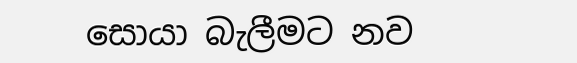සොයා බැලීමට නව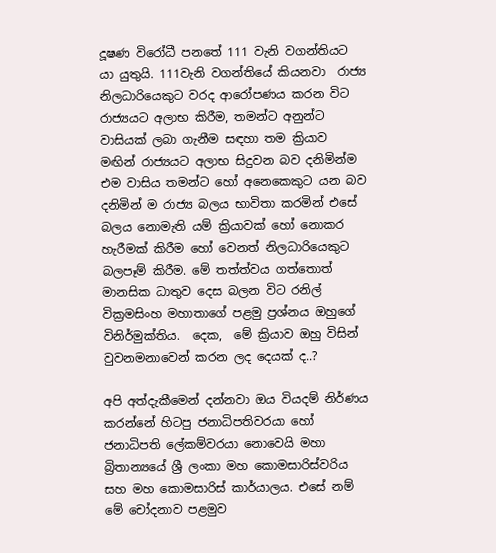දූෂණ විරෝධී පනතේ 111 වැනි වගන්තියට යා යුතුයි. 111වැනි වගන්තියේ කියනවා  රාජ්‍ය නිලධාරියෙකුට වරද ආරෝපණය කරන විට රාජ්‍යයට අලාභ කිරීම, තමන්ට අනුන්ට වාසියක් ලබා ගැනීම සඳහා තම ක්‍රියාව මඟින් රාජ්‍යයට අලාභ සිදුවන බව දනිමින්ම එම වාසිය තමන්ට හෝ අනෙකෙකුට යන බව දනිමින් ම රාජ්‍ය බලය භාවිතා කරමින් එසේ බලය නොමැති යම් ක්‍රියාවක් හෝ නොකර හැරීමක් කිරීම හෝ වෙනත් නිලධාරියෙකුට බලපෑම් කිරීම. මේ තත්ත්වය ගත්තොත් මානසික ධාතුව දෙස බලන විට රනිල් වික්‍රමසිංහ මහාතාගේ පළමු ප්‍රශ්නය ඔහුගේ විනිර්මුක්තිය.  දෙක,  මේ ක්‍රියාව ඔහු විසින් වුවනමනාවෙන් කරන ලද දෙයක් ද..?

අපි අත්දැකීමෙන් දන්නවා ඔය වියදම් නිර්ණය කරන්නේ හිටපු ජනාධිපතිවරයා හෝ ජනාධිපති ලේකම්වරයා නොවෙයි මහා බ්‍රිතාන්‍යයේ ශ්‍රී ලංකා මහ කොමසාරිස්වරිය සහ මහ කොමසාරිස් කාර්යාලය. එසේ නම් මේ චෝදනාව පළමුව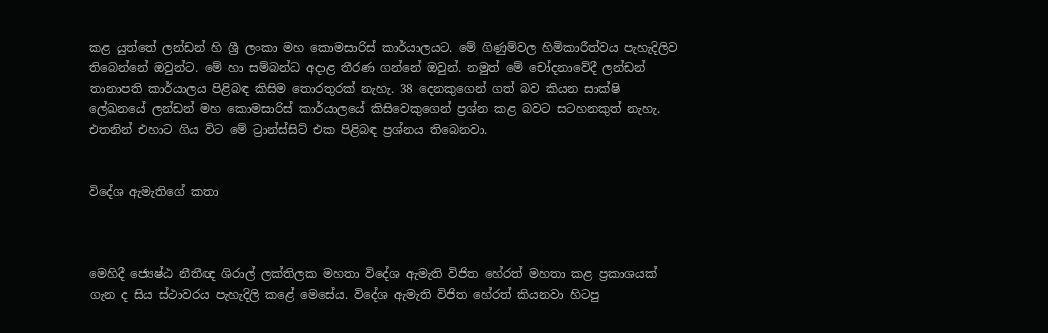කළ යුත්තේ ලන්ඩන් හි ශ්‍රී ලංකා මහ කොමසාරිස් කාර්යාලයට. මේ ගිණුම්වල හිමිකාරීත්වය පැහැදිලිව තිබෙන්නේ ඔවුන්ට. මේ හා සම්බන්ධ අදාළ තීරණ ගන්නේ ඔවුන්. නමුත් මේ චෝදනාවේදී ලන්ඩන් තානාපති කාර්යාලය පිළිබඳ කිසිම තොරතුරක් නැහැ. 38 දෙනකුගෙන් ගත් බව කියන සාක්ෂි ලේඛනයේ ලන්ඩන් මහ කොමසාරිස් කාර්යාලයේ කිසිවෙකුගෙන් ප්‍රශ්න කළ බවට සටහනකුත් නැහැ. එතනින් එහාට ගිය විට මේ ට්‍රාන්ස්සිට් එක පිළිබඳ ප්‍රශ්නය තිබෙනවා.


විදේශ ඇමැතිගේ කතා



මෙහිදී ජ්‍යෙෂ්ඨ නීතීඥ ශිරාල් ලක්තිලක මහතා විදේශ ඇමැති විජිත හේරත් මහතා කළ ප්‍රකාශයක් ගැන ද සිය ස්ථාවරය පැහැදිලි කළේ මෙසේය. විදේශ ඇමැති විජිත හේරත් කියනවා හිටපු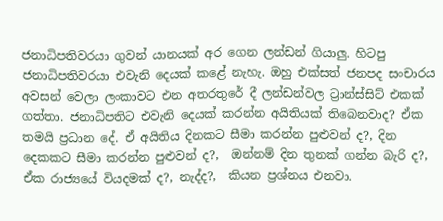ජනාධිපතිවරයා ගුවන් යානයක් අර ගෙන ලන්ඩන් ගියාලු. හිටපු ජනාධිපතිවරයා එවැනි දෙයක් කළේ නැහැ. ඔහු එක්සත් ජනපද සංචාරය අවසන් වෙලා ලංකාවට එන අතරතුරේ දී ලන්ඩන්වල ට්‍රාන්ස්සිට් එකක් ගත්තා. ජනාධිපතිට එවැනි දෙයක් කරන්න අයිතියක් තිබෙනවාද? ඒක තමයි ප්‍රධාන දේ. ඒ අයිතිය දිනකට සීමා කරන්න පුළුවන් ද?, දින දෙකකට සීමා කරන්න පුළුවන් ද?,  ඔන්නම් දින තුනක් ගන්න බැරි ද?, ඒක රාජ්‍යයේ වියදමක් ද?, නැද්ද?,  කියන ප්‍රශ්නය එනවා.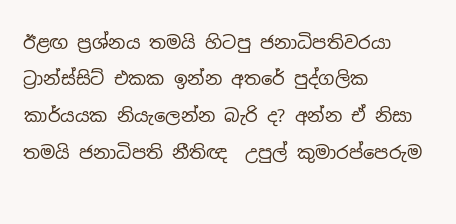ඊළඟ ප්‍රශ්නය තමයි හිටපු ජනාධිපතිවරයා ට්‍රාන්ස්සිට් එකක ඉන්න අතරේ පුද්ගලික කාර්යයක නියැලෙන්න බැරි ද? අන්න ඒ නිසා තමයි ජනාධිපති නීතිඥ  උපුල් කුමාරප්පෙරුම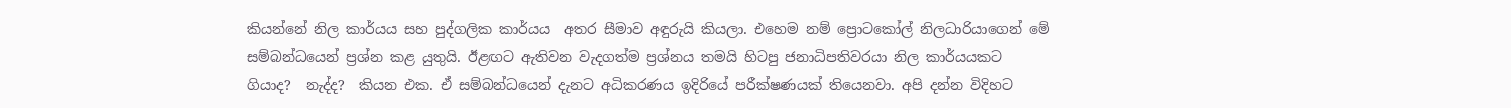කියන්නේ නිල කාර්යය සහ පුද්ගලික කාර්යය  අතර සීමාව අඳුරුයි කියලා. එහෙම නම් ප්‍රොටකෝල් නිලධාරියාගෙන් මේ සම්බන්ධයෙන් ප්‍රශ්න කළ යුතුයි. ඊළඟට ඇතිවන වැදගත්ම ප්‍රශ්නය තමයි හිටපු ජනාධිපතිවරයා නිල කාර්යයකට ගියාද?  නැද්ද?  කියන එක. ඒ සම්බන්ධයෙන් දැනට අධිකරණය ඉදිරියේ පරීක්ෂණයක් තියෙනවා. අපි දන්න විදිහට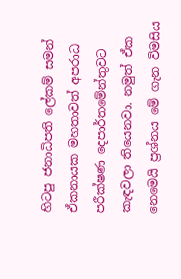හිටපු ජනාධිපති ලේකම් සමන් ඒකනායක මහතාවත් අපරාධ පරීක්ෂණ දෙපාර්තමේන්තුවට කැඳවලා තියෙනවා. නමුත් ඒක නෙමෙයි ප්‍රශ්නය මේ ගැන විමසිය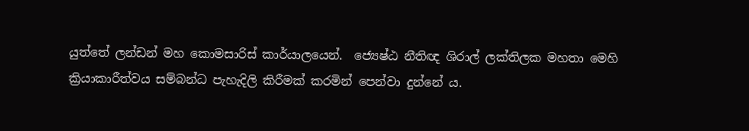යුත්තේ ලන්ඩන් මහ කොමසාරිස් කාර්යාලයෙන්.  ජ්‍යෙෂ්ඨ නීතිඥ ශිරාල් ලක්තිලක මහතා මෙහි ක්‍රියාකාරීත්වය සම්බන්ධ පැහැදිලි කිරීමක් කරමින් පෙන්වා දුන්නේ ය.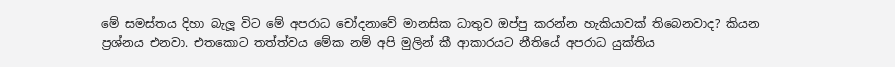මේ සමස්තය දිහා බැලූ විට මේ අපරාධ චෝදනාවේ මානසික ධාතුව ඔප්පු කරන්න හැකියාවක් තිබෙනවාද? කියන ප්‍රශ්නය එනවා. එතකොට තත්ත්වය මේක නම් අපි මුලින් කී ආකාරයට නීතියේ අපරාධ යුක්තිය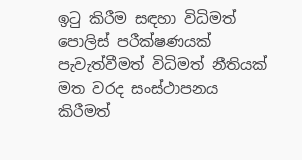ඉටු කිරීම සඳහා විධිමත් පොලිස් පරීක්ෂණයක් පැවැත්වීමත් විධිමත් නීතියක් මත වරද සංස්ථාපනය කිරීමත්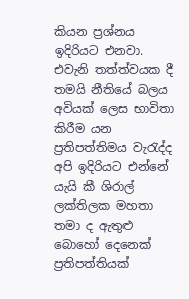කියන ප්‍රශ්නය ඉදිරියට එනවා. එවැනි තත්ත්වයක දී තමයි නීතියේ බලය අවියක් ලෙස භාවිතා කිරීම යන ප්‍රතිපත්තිමය වැරැද්ද අපි ඉදිරියට එන්නේ යැයි කී ශිරාල් ලක්තිලක මහතා තමා ද ඇතුළු බොහෝ දෙනෙක් ප්‍රතිපත්තියක්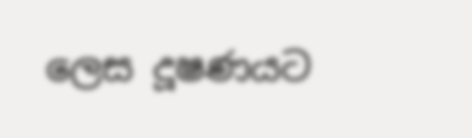ලෙස දූෂණයට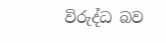විරුද්ධ බව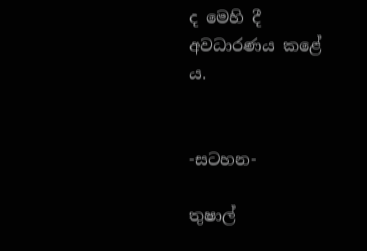ද මෙහි දී අවධාරණය කළේ ය.


-සටහන-

තුෂාල්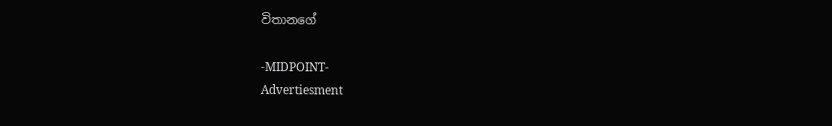විතානගේ

-MIDPOINT-
Advertiesment